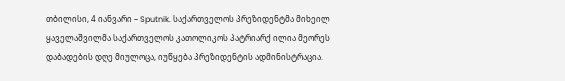თბილისი, 4 იანვარი – Sputnik. საქართველოს პრეზიდენტმა მიხეილ ყაველაშვილმა საქართველოს კათოლიკოს პატრიარქ ილია მეორეს დაბადების დღე მიულოცა, იუწყება პრეზიდენტის ადმინისტრაცია.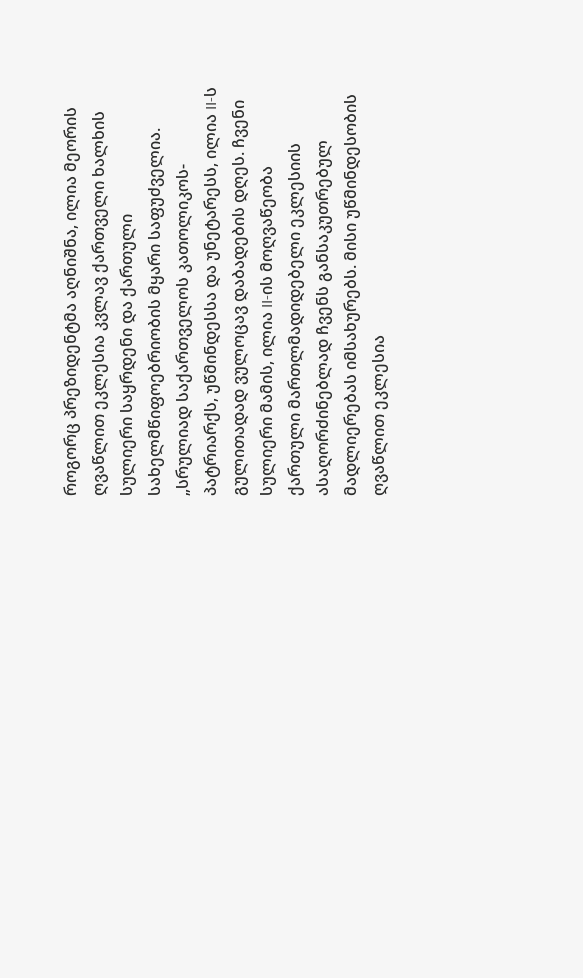როგორც პრეზიდენტმა აღნიშნა, ილია მეორის ღვაწლით ეკლესია კვლავ ქართველი ხალხის სულიერი საყრდენი და ქართული სახელმწიფოებრიობის მყარი საფუძველია.
„სრულიად საქართველოს კათოლიკოს-პატრიარქს, უწმინდესსა და უნეტარესს, ილია II-ს გულითადად ვულოცავ დაბადების დღეს. ჩვენი სულიერი მამის, ილია II-ის მოღვაწეობა ქართული მართლმადიდებელი ეკლესიის ასაღორძინებლად ჩვენს განსაკუთრებულ მადლიერებას იმსახურებს. მისი უწმინდესობის ღვაწლით ეკლესია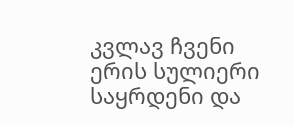კვლავ ჩვენი ერის სულიერი საყრდენი და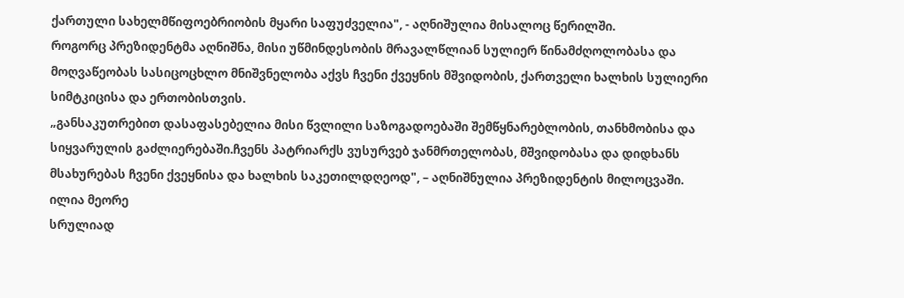ქართული სახელმწიფოებრიობის მყარი საფუძველია", - აღნიშულია მისალოც წერილში.
როგორც პრეზიდენტმა აღნიშნა, მისი უწმინდესობის მრავალწლიან სულიერ წინამძღოლობასა და მოღვაწეობას სასიცოცხლო მნიშვნელობა აქვს ჩვენი ქვეყნის მშვიდობის, ქართველი ხალხის სულიერი სიმტკიცისა და ერთობისთვის.
„განსაკუთრებით დასაფასებელია მისი წვლილი საზოგადოებაში შემწყნარებლობის, თანხმობისა და სიყვარულის გაძლიერებაში.ჩვენს პატრიარქს ვუსურვებ ჯანმრთელობას, მშვიდობასა და დიდხანს მსახურებას ჩვენი ქვეყნისა და ხალხის საკეთილდღეოდ", – აღნიშნულია პრეზიდენტის მილოცვაში.
ილია მეორე
სრულიად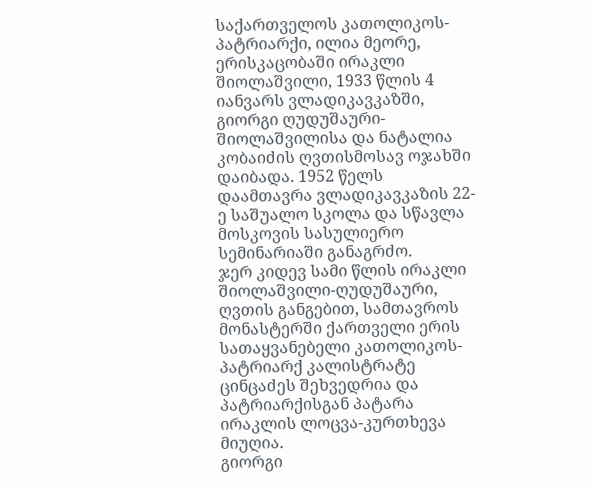საქართველოს კათოლიკოს-პატრიარქი, ილია მეორე, ერისკაცობაში ირაკლი შიოლაშვილი, 1933 წლის 4 იანვარს ვლადიკავკაზში, გიორგი ღუდუშაური-შიოლაშვილისა და ნატალია კობაიძის ღვთისმოსავ ოჯახში დაიბადა. 1952 წელს დაამთავრა ვლადიკავკაზის 22-ე საშუალო სკოლა და სწავლა მოსკოვის სასულიერო სემინარიაში განაგრძო.
ჯერ კიდევ სამი წლის ირაკლი შიოლაშვილი-ღუდუშაური, ღვთის განგებით, სამთავროს მონასტერში ქართველი ერის სათაყვანებელი კათოლიკოს-პატრიარქ კალისტრატე ცინცაძეს შეხვედრია და პატრიარქისგან პატარა ირაკლის ლოცვა-კურთხევა მიუღია.
გიორგი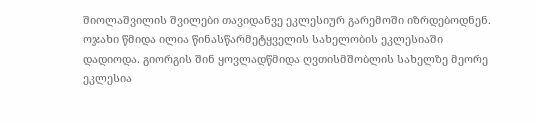შიოლაშვილის შვილები თავიდანვე ეკლესიურ გარემოში იზრდებოდნენ. ოჯახი წმიდა ილია წინასწარმეტყველის სახელობის ეკლესიაში დადიოდა. გიორგის შინ ყოვლადწმიდა ღვთისმშობლის სახელზე მეორე ეკლესია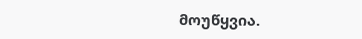მოუწყვია.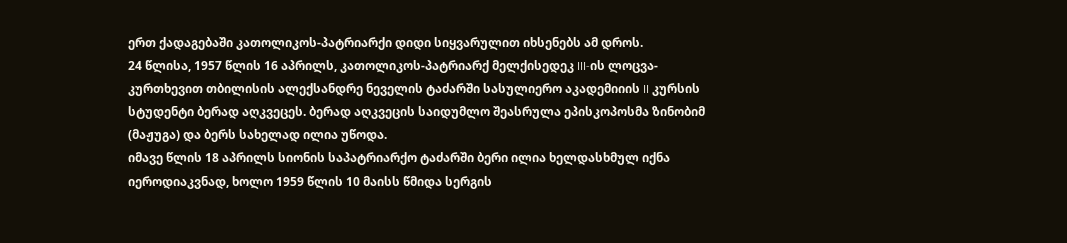ერთ ქადაგებაში კათოლიკოს-პატრიარქი დიდი სიყვარულით იხსენებს ამ დროს.
24 წლისა, 1957 წლის 16 აპრილს, კათოლიკოს-პატრიარქ მელქისედეკ III-ის ლოცვა-კურთხევით თბილისის ალექსანდრე ნეველის ტაძარში სასულიერო აკადემიიის II კურსის სტუდენტი ბერად აღკვეცეს. ბერად აღკვეცის საიდუმლო შეასრულა ეპისკოპოსმა ზინობიმ (მაჟუგა) და ბერს სახელად ილია უწოდა.
იმავე წლის 18 აპრილს სიონის საპატრიარქო ტაძარში ბერი ილია ხელდასხმულ იქნა იეროდიაკვნად, ხოლო 1959 წლის 10 მაისს წმიდა სერგის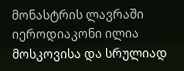მონასტრის ლავრაში იეროდიაკონი ილია მოსკოვისა და სრულიად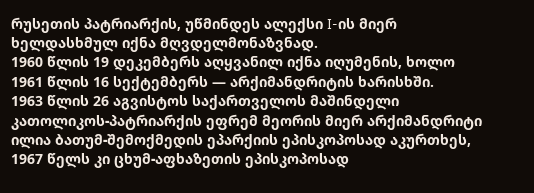რუსეთის პატრიარქის, უწმინდეს ალექსი I-ის მიერ ხელდასხმულ იქნა მღვდელმონაზვნად.
1960 წლის 19 დეკემბერს აღყვანილ იქნა იღუმენის, ხოლო 1961 წლის 16 სექტემბერს — არქიმანდრიტის ხარისხში.
1963 წლის 26 აგვისტოს საქართველოს მაშინდელი კათოლიკოს-პატრიარქის ეფრემ მეორის მიერ არქიმანდრიტი ილია ბათუმ-შემოქმედის ეპარქიის ეპისკოპოსად აკურთხეს, 1967 წელს კი ცხუმ-აფხაზეთის ეპისკოპოსად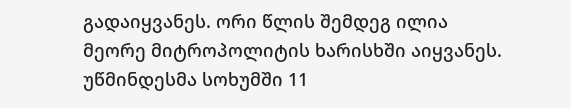გადაიყვანეს. ორი წლის შემდეგ ილია მეორე მიტროპოლიტის ხარისხში აიყვანეს. უწმინდესმა სოხუმში 11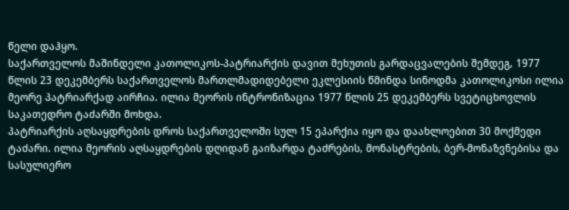წელი დაჰყო.
საქართველოს მაშინდელი კათოლიკოს-პატრიარქის დავით მეხუთის გარდაცვალების შემდეგ, 1977 წლის 23 დეკემბერს საქართველოს მართლმადიდებელი ეკლესიის წმინდა სინოდმა კათოლიკოსი ილია მეორე პატრიარქად აირჩია. ილია მეორის ინტრონიზაცია 1977 წლის 25 დეკემბერს სვეტიცხოვლის საკათედრო ტაძარში მოხდა.
პატრიარქის აღსაყდრების დროს საქართველოში სულ 15 ეპარქია იყო და დაახლოებით 30 მოქმედი ტაძარი. ილია მეორის აღსაყდრების დღიდან გაიზარდა ტაძრების, მონასტრების, ბერ-მონაზვნებისა და სასულიერო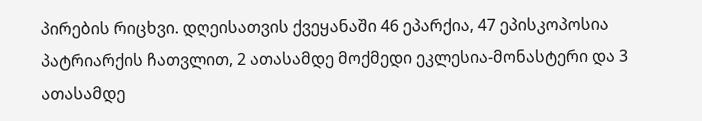პირების რიცხვი. დღეისათვის ქვეყანაში 46 ეპარქია, 47 ეპისკოპოსია პატრიარქის ჩათვლით, 2 ათასამდე მოქმედი ეკლესია-მონასტერი და 3 ათასამდე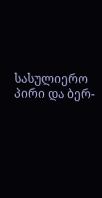სასულიერო პირი და ბერ-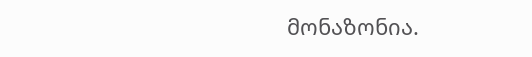მონაზონია.